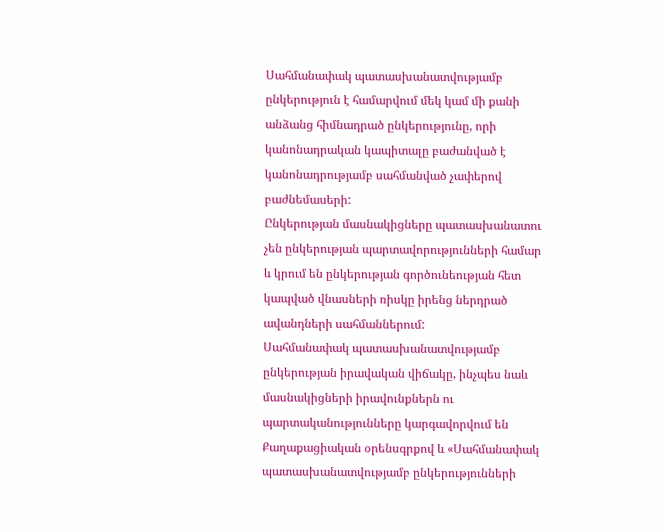Սահմանափակ պատասխանատվությամբ ընկերություն է համարվում մեկ կամ մի քանի անձանց հիմնադրած ընկերությունը, որի կանոնադրական կապիտալը բաժանված է կանոնադրությամբ սահմանված չափերով բաժնեմասերի:
Ընկերության մասնակիցները պատասխանատու չեն ընկերության պարտավորությունների համար և կրում են ընկերության գործունեության հետ կապված վնասների ռիսկը իրենց ներդրած ավանդների սահմաններում:
Սահմանափակ պատասխանատվությամբ ընկերության իրավական վիճակը, ինչպես նաև մասնակիցների իրավունքներն ու պարտականությունները կարգավորվում են Քաղաքացիական օրենսգրքով և «Սահմանափակ պատասխանատվությամբ ընկերությունների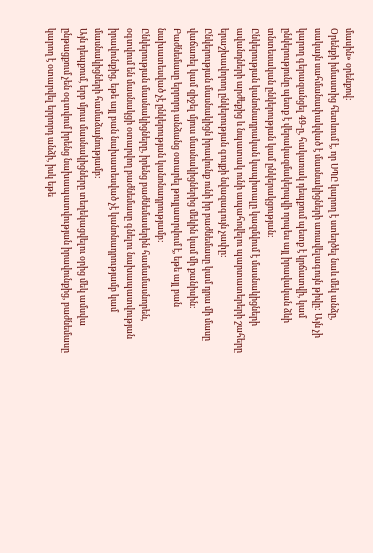մասին» օրենքով:
Օրենքի իմաստից հետևում է, որ ՍՊԸ կարող է ստեղծել նաև մեկ անձը, սակայն սահմանափակված է մասնակիցների առավելագույն թիվը: Այն չի կարող գերազանցել 49-ը, հակառակ դեպքում պետք է կրճատվի, կամ ընկերությունը պետք է վերակազմակերպվի որպես այլ իրավական ձևի տնտեսական ընկերության կամ ընկերակցության:
Ընկերության կանոնադրական կապիտալը կազմվում է մասնակիցների ավանդների արժեքից և նպատակ ունի ապահովելու պարտատերերի շահերը երաշխավորող ընկերության գույքի նվազագույն չափը:
Ընկերության մասնակիցն իրավունք ունի իր բաժնեմասը կամ դրա մի մասը վաճառել կամ զիջել մյուս մասնակիցներից մեկին կամ մի քանիսին: Բաժնեմասը երրորդ անձանց օտարել թույլատրվում է, եթե այլ բան նախատեսված չէ ընկերության կանոնադրությամբ:
Ընկերության մասնակիցները, իրենց բաժնեմասերին համամասնորեն, օգտվում են մասնակցի օտարվող բաժնեմասը գնելու նախապատվության իրավունքից, եթե այլ բան նախատեսված չէ կանոնադրությամբ կամ մասնակիցների համաձայնությամբ:
Այն դեպքում, երբ մյուս մասնակիցները տեղեկացվելու օրից մեկ ամսվա ընթացքում չեն օգտվում իրենց նախապատվության իրավունքից, բաժնեմասը կարող է օտարվել երրորդ անձի, իսկ եթե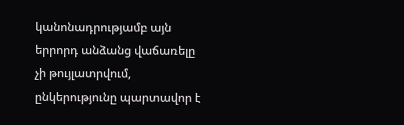կանոնադրությամբ այն երրորդ անձանց վաճառելը չի թույլատրվում, ընկերությունը պարտավոր է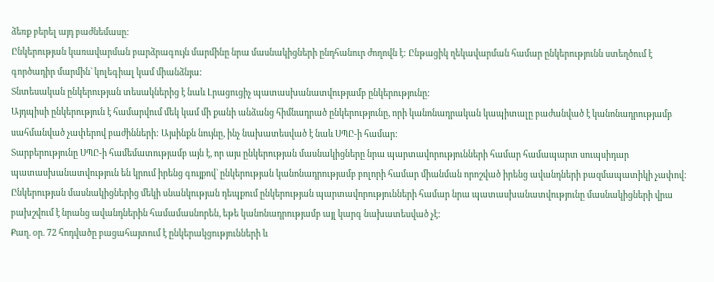ձեռք բերել այդ բաժնեմասը:
Ընկերության կառավարման բարձրագույն մարմինը նրա մասնակիցների ընդհանուր ժողովն է: Ընթացիկ ղեկավարման համար ընկերությունն ստեղծում է գործադիր մարմին` կոլեգիալ կամ միանձնյա:
Տնտեսական ընկերության տեսակներից է նաև Լրացուցիչ պատասխանատվությամբ ընկերությունը:
Այդպիսի ընկերություն է համարվում մեկ կամ մի քանի անձանց հիմնադրած ընկերությունը, որի կանոնադրական կապիտալը բաժանված է կանոնադրությամբ սահմանված չափերով բաժինների: Այսինքն նույնը, ինչ նախատեսված է նաև ՍՊԸ-ի համար:
Տարբերությունը ՍՊԸ-ի համեմատությամբ այն է, որ այս ընկերության մասնակիցները նրա պարտավորությունների համար համապարտ սուպսիդար պատասխանատվություն են կրում իրենց գույքով` ընկերության կանոնադրությամբ բոլորի համար միանման որոշված իրենց ավանդների բազմապատիկի չափով:
Ընկերության մասնակիցներից մեկի սնանկության դեպքում ընկերության պարտավորությունների համար նրա պատասխանատվությունը մասնակիցների վրա բախշվում է նրանց ավանդներին համամասնորեն, եթե կանոնադրությամբ այլ կարգ նախատեսված չէ:
Քաղ. օր. 72 հոդվածը բացահայտում է ընկերակցությունների և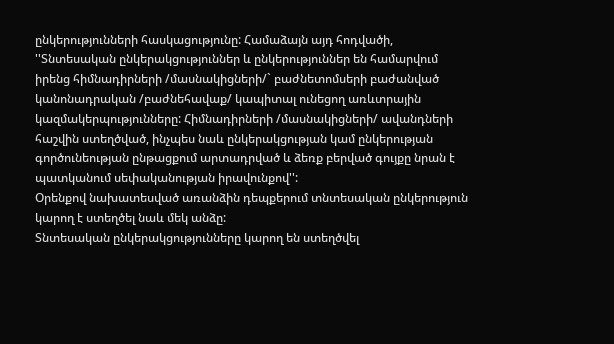ընկերությունների հասկացությունը: Համաձայն այդ հոդվածի, ''Տնտեսական ընկերակցություններ և ընկերություններ են համարվում իրենց հիմնադիրների /մասնակիցների/` բաժնետոմսերի բաժանված կանոնադրական /բաժնեհավաք/ կապիտալ ունեցող առևտրային կազմակերպությունները: Հիմնադիրների /մասնակիցների/ ավանդների հաշվին ստեղծված, ինչպես նաև ընկերակցության կամ ընկերության գործունեության ընթացքում արտադրված և ձեռք բերված գույքը նրան է պատկանում սեփականության իրավունքով'':
Օրենքով նախատեսված առանձին դեպքերում տնտեսական ընկերություն կարող է ստեղծել նաև մեկ անձը:
Տնտեսական ընկերակցությունները կարող են ստեղծվել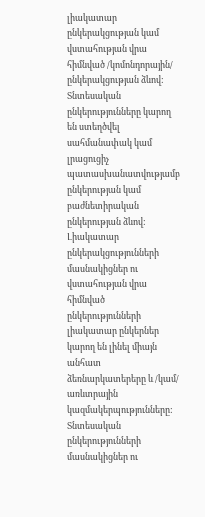լիակատար ընկերակցության կամ վստահության վրա հիմնված /կոմոնդորային/ ընկերակցության ձևով:
Տնտեսական ընկերությունները կարող են ստեղծվել սահմանափակ կամ լրացուցիչ պատասխանատվությամբ ընկերության կամ բաժնետիրական ընկերության ձևով:
Լիակատար ընկերակցությունների մասնակիցներ ու վստահության վրա հիմնված ընկերությունների լիակատար ընկերներ կարող են լինել միայն անհատ ձեռնարկատերերը և /կամ/ առևտրային կազմակերպությունները:
Տնտեսական ընկերությունների մասնակիցներ ու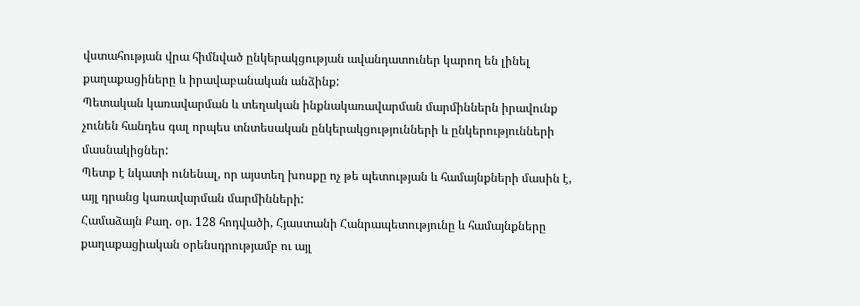վստահության վրա հիմնված ընկերակցության ավանդատուներ կարող են լինել քաղաքացիները և իրավաբանական անձինք:
Պետական կառավարման և տեղական ինքնակառավարման մարմիններն իրավունք չունեն հանդես գալ որպես տնտեսական ընկերակցությունների և ընկերությունների մասնակիցներ:
Պետք է նկատի ունենալ, որ այստեղ խոսքը ոչ թե պետության և համայնքների մասին է, այլ դրանց կառավարման մարմինների:
Համաձայն Քաղ. օր. 128 հոդվածի, Հյաստանի Հանրապետությունը և համայնքները քաղաքացիական օրենսդրությամբ ու այլ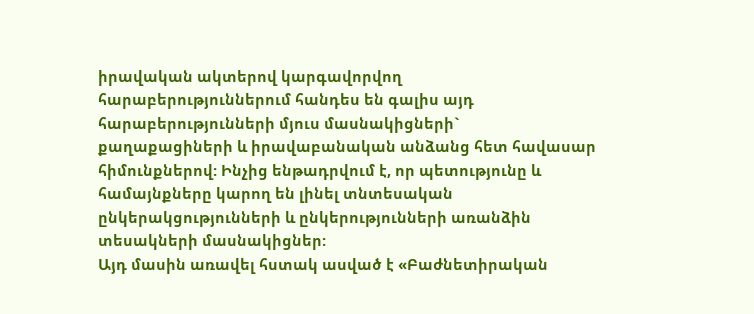իրավական ակտերով կարգավորվող հարաբերություններում հանդես են գալիս այդ հարաբերությունների մյուս մասնակիցների` քաղաքացիների և իրավաբանական անձանց հետ հավասար հիմունքներով: Ինչից ենթադրվում է, որ պետությունը և համայնքները կարող են լինել տնտեսական ընկերակցությունների և ընկերությունների առանձին տեսակների մասնակիցներ:
Այդ մասին առավել հստակ ասված է «Բաժնետիրական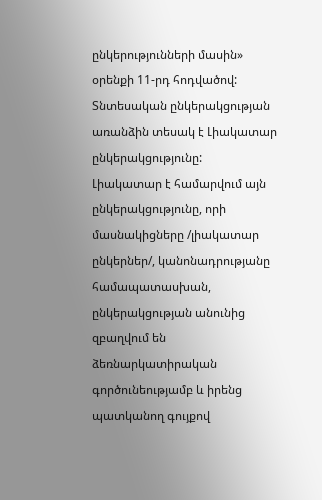ընկերությունների մասին» օրենքի 11-րդ հոդվածով:
Տնտեսական ընկերակցության առանձին տեսակ է Լիակատար ընկերակցությունը:
Լիակատար է համարվում այն ընկերակցությունը, որի մասնակիցները /լիակատար ընկերներ/, կանոնադրությանը համապատասխան, ընկերակցության անունից զբաղվում են ձեռնարկատիրական գործունեությամբ և իրենց պատկանող գույքով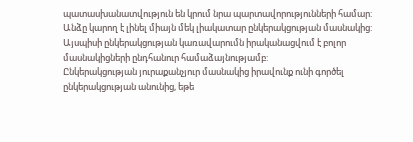պատասխանատվություն են կրում նրա պարտավորությունների համար:
Անձը կարող է լինել միայն մեկ լիակատար ընկերակցության մասնակից:
Այսպիսի ընկերակցության կառավարումն իրականացվում է բոլոր մասնակիցների ընդհանուր համաձայնությամբ:
Ընկերակցության յուրաքանչյուր մասնակից իրավունք ունի գործել ընկերակցության անունից, եթե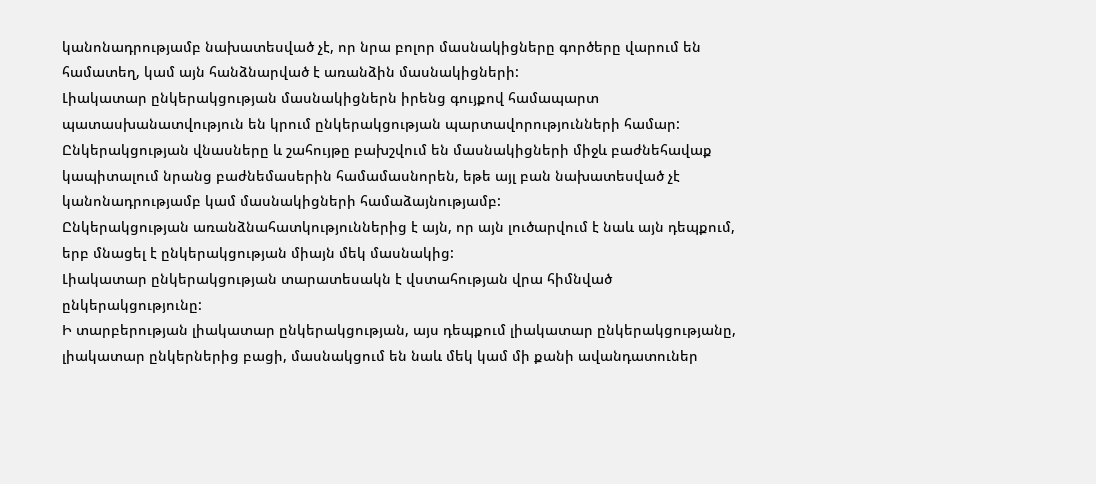կանոնադրությամբ նախատեսված չէ, որ նրա բոլոր մասնակիցները գործերը վարում են համատեղ, կամ այն հանձնարված է առանձին մասնակիցների:
Լիակատար ընկերակցության մասնակիցներն իրենց գույքով համապարտ պատասխանատվություն են կրում ընկերակցության պարտավորությունների համար:
Ընկերակցության վնասները և շահույթը բախշվում են մասնակիցների միջև բաժնեհավաք կապիտալում նրանց բաժնեմասերին համամասնորեն, եթե այլ բան նախատեսված չէ կանոնադրությամբ կամ մասնակիցների համաձայնությամբ:
Ընկերակցության առանձնահատկություններից է այն, որ այն լուծարվում է նաև այն դեպքում, երբ մնացել է ընկերակցության միայն մեկ մասնակից:
Լիակատար ընկերակցության տարատեսակն է վստահության վրա հիմնված ընկերակցությունը:
Ի տարբերության լիակատար ընկերակցության, այս դեպքում լիակատար ընկերակցությանը, լիակատար ընկերներից բացի, մասնակցում են նաև մեկ կամ մի քանի ավանդատուներ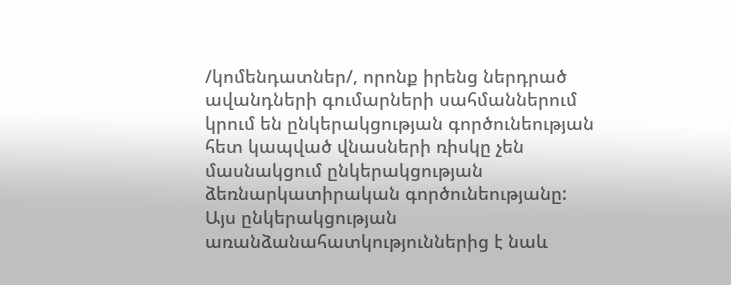/կոմենդատներ/, որոնք իրենց ներդրած ավանդների գումարների սահմաններում կրում են ընկերակցության գործունեության հետ կապված վնասների ռիսկը չեն մասնակցում ընկերակցության ձեռնարկատիրական գործունեությանը:
Այս ընկերակցության առանձանահատկություններից է նաև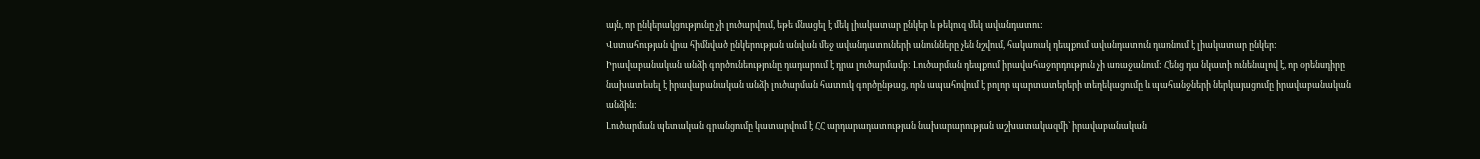այն, որ ընկերակցությունը չի լուծարվում, եթե մնացել է մեկ լիակատար ընկեր և թեկուզ մեկ ավանդատու:
Վստահության վրա հիմնված ընկերության անվան մեջ ավանդատուների անունները չեն նշվում, հակառակ դեպքում ավանդատուն դառնում է լիակատար ընկեր:
Իրավաբանական անձի գործունեությունը դադարում է դրա լուծարմամբ: Լուծարման դեպքում իրավահաջորդություն չի առաջանում: Հենց դա նկատի ունենալով է, որ օրենսդիրը նախատեսել է իրավաբանական անձի լուծարման հատուկ գործընթաց, որն ապահովում է բոլոր պարտատերերի տեղեկացումը և պահանջների ներկայացումը իրավաբանական անձին:
Լուծարման պետական գրանցումը կատարվում է ՀՀ արդարադատության նախարարության աշխատակազմի` իրավաբանական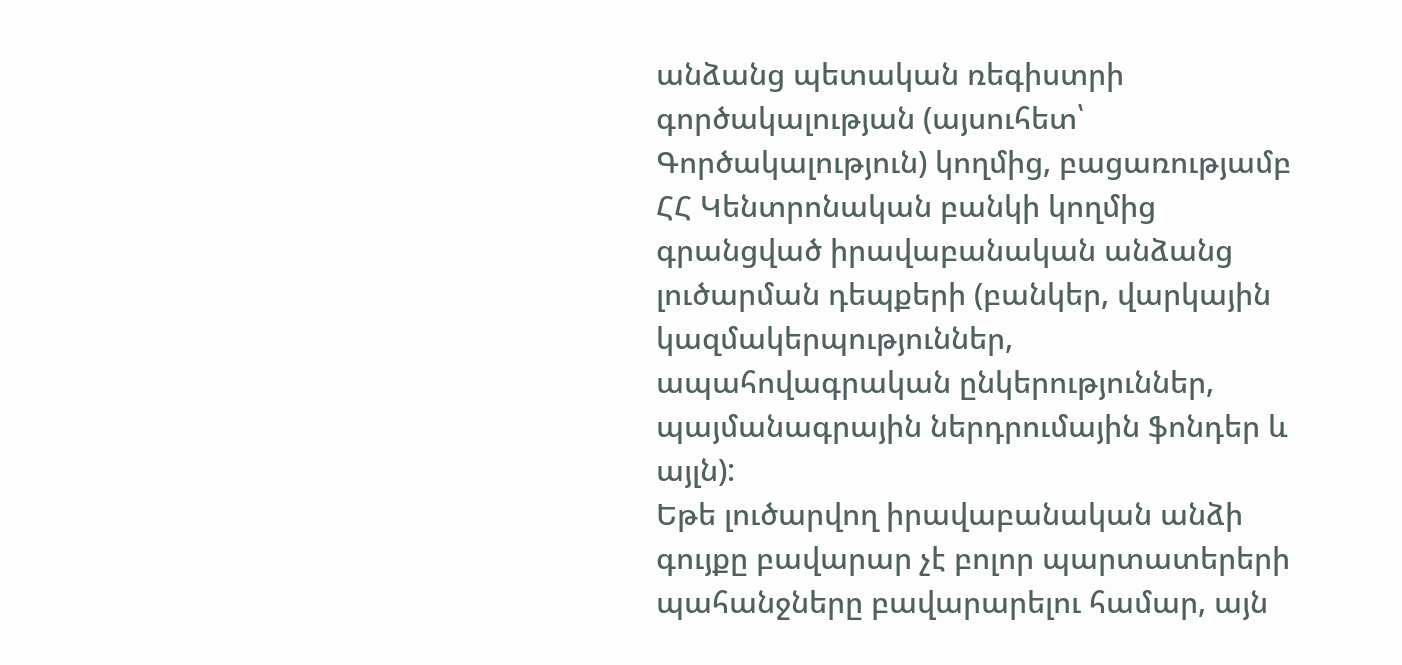անձանց պետական ռեգիստրի գործակալության (այսուհետ՝ Գործակալություն) կողմից, բացառությամբ ՀՀ Կենտրոնական բանկի կողմից գրանցված իրավաբանական անձանց լուծարման դեպքերի (բանկեր, վարկային կազմակերպություններ, ապահովագրական ընկերություններ, պայմանագրային ներդրումային ֆոնդեր և այլն):
Եթե լուծարվող իրավաբանական անձի գույքը բավարար չէ բոլոր պարտատերերի պահանջները բավարարելու համար, այն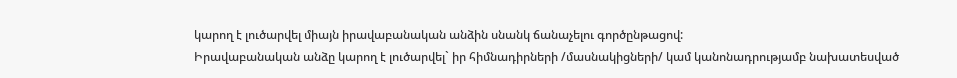կարող է լուծարվել միայն իրավաբանական անձին սնանկ ճանաչելու գործընթացով:
Իրավաբանական անձը կարող է լուծարվել` իր հիմնադիրների /մասնակիցների/ կամ կանոնադրությամբ նախատեսված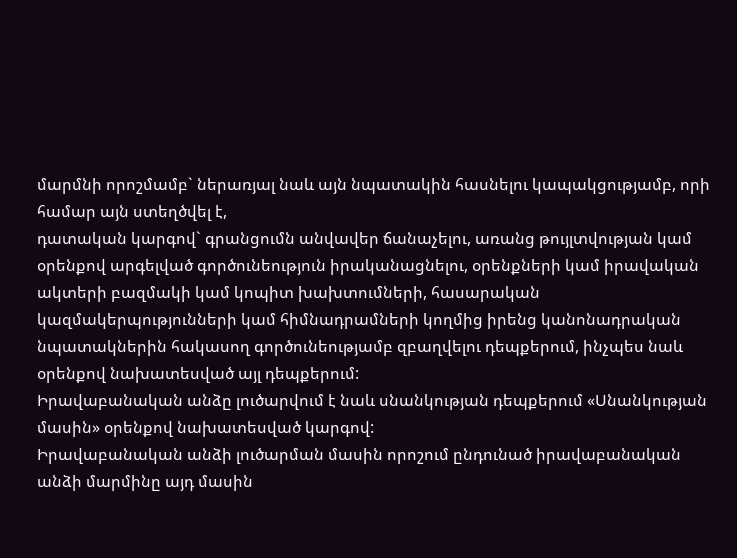մարմնի որոշմամբ` ներառյալ նաև այն նպատակին հասնելու կապակցությամբ, որի համար այն ստեղծվել է,
դատական կարգով` գրանցումն անվավեր ճանաչելու, առանց թույլտվության կամ օրենքով արգելված գործունեություն իրականացնելու, օրենքների կամ իրավական ակտերի բազմակի կամ կոպիտ խախտումների, հասարական կազմակերպությունների կամ հիմնադրամների կողմից իրենց կանոնադրական նպատակներին հակասող գործունեությամբ զբաղվելու դեպքերում, ինչպես նաև օրենքով նախատեսված այլ դեպքերում:
Իրավաբանական անձը լուծարվում է նաև սնանկության դեպքերում «Սնանկության մասին» օրենքով նախատեսված կարգով:
Իրավաբանական անձի լուծարման մասին որոշում ընդունած իրավաբանական անձի մարմինը այդ մասին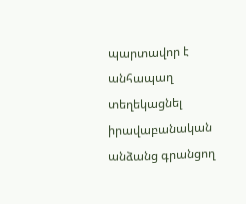պարտավոր է անհապաղ տեղեկացնել իրավաբանական անձանց գրանցող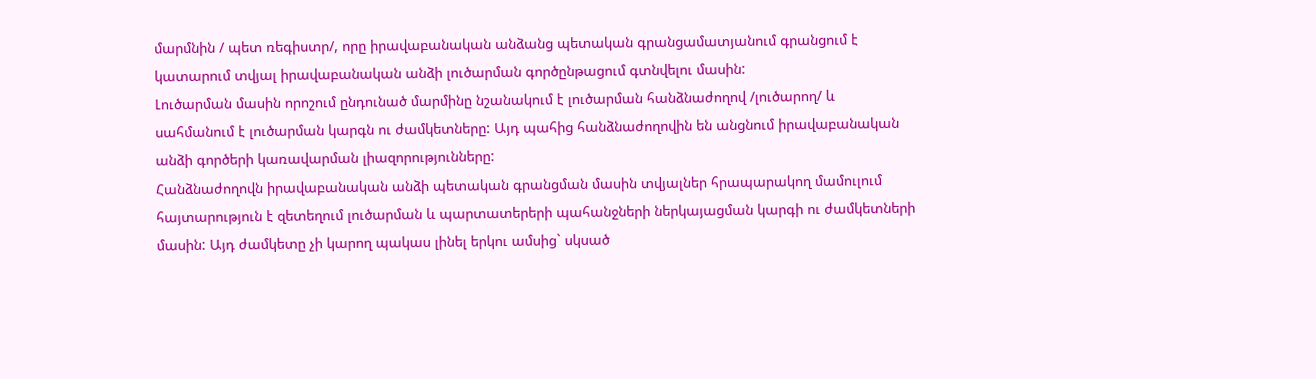մարմնին / պետ ռեգիստր/, որը իրավաբանական անձանց պետական գրանցամատյանում գրանցում է կատարում տվյալ իրավաբանական անձի լուծարման գործընթացում գտնվելու մասին:
Լուծարման մասին որոշում ընդունած մարմինը նշանակում է լուծարման հանձնաժողով /լուծարող/ և սահմանում է լուծարման կարգն ու ժամկետները: Այդ պահից հանձնաժողովին են անցնում իրավաբանական անձի գործերի կառավարման լիազորությունները:
Հանձնաժողովն իրավաբանական անձի պետական գրանցման մասին տվյալներ հրապարակող մամուլում հայտարություն է զետեղում լուծարման և պարտատերերի պահանջների ներկայացման կարգի ու ժամկետների մասին: Այդ ժամկետը չի կարող պակաս լինել երկու ամսից` սկսած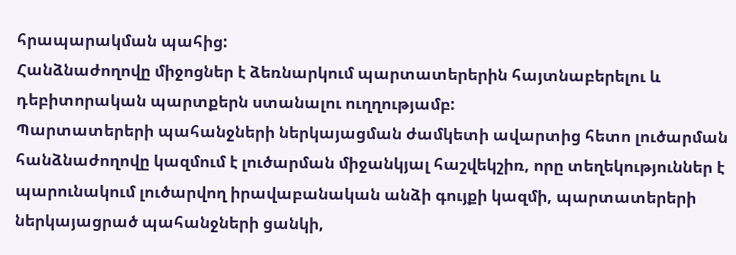հրապարակման պահից:
Հանձնաժողովը միջոցներ է ձեռնարկում պարտատերերին հայտնաբերելու և դեբիտորական պարտքերն ստանալու ուղղությամբ:
Պարտատերերի պահանջների ներկայացման ժամկետի ավարտից հետո լուծարման հանձնաժողովը կազմում է լուծարման միջանկյալ հաշվեկշիռ, որը տեղեկություններ է պարունակում լուծարվող իրավաբանական անձի գույքի կազմի, պարտատերերի ներկայացրած պահանջների ցանկի,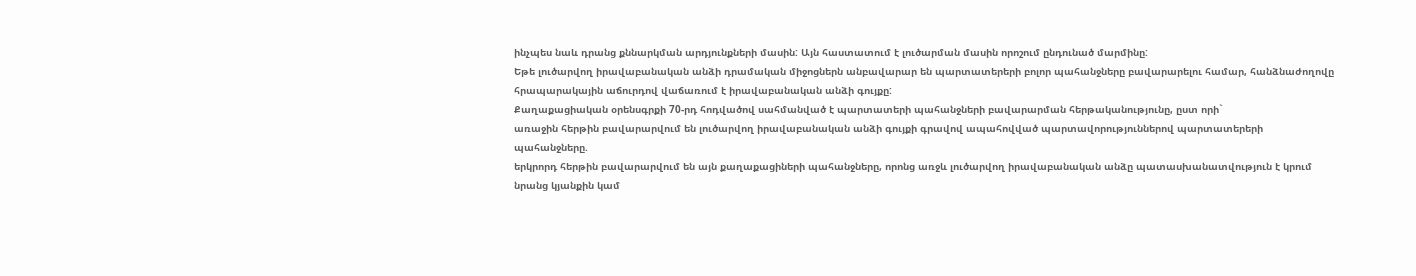ինչպես նաև դրանց քննարկման արդյունքների մասին: Այն հաստատում է լուծարման մասին որոշում ընդունած մարմինը:
Եթե լուծարվող իրավաբանական անձի դրամական միջոցներն անբավարար են պարտատերերի բոլոր պահանջները բավարարելու համար, հանձնաժողովը հրապարակային աճուրդով վաճառում է իրավաբանական անձի գույքը:
Քաղաքացիական օրենսգրքի 70-րդ հոդվածով սահմանված է պարտատերի պահանջների բավարարման հերթականությունը, ըստ որի`
առաջին հերթին բավարարվում են լուծարվող իրավաբանական անձի գույքի գրավով ապահովված պարտավորություններով պարտատերերի պահանջները.
երկրորդ հերթին բավարարվում են այն քաղաքացիների պահանջները, որոնց առջև լուծարվող իրավաբանական անձը պատասխանատվություն է կրում նրանց կյանքին կամ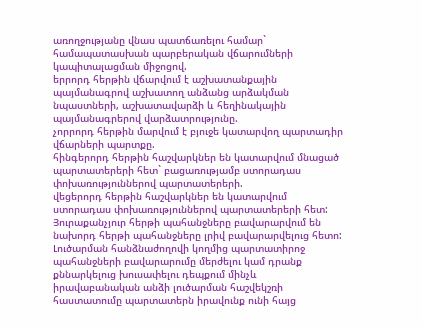առողջությանը վնաս պատճառելու համար` համապատասխան պարբերական վճարումների կապիտալացման միջոցով.
երրորդ հերթին վճարվում է աշխատանքային պայմանագրով աշխատող անձանց արձակման նպաստների, աշխատավարձի և հեղինակային պայմանագրերով վարձատրությունը.
չորրորդ հերթին մարվում է բյուջե կատարվող պարտադիր վճարների պարտքը.
հինգերորդ հերթին հաշվարկներ են կատարվում մնացած պարտատերերի հետ` բացառությամբ ստորադաս փոխառություններով պարտատերերի.
վեցերորդ հերթին հաշվարկներ են կատարվում ստորադաս փոխառություններով պարտատերերի հետ:
Յուրաքանչյուր հերթի պահանջները բավարարվում են նախորդ հերթի պահանջները լրիվ բավարարվելուց հետո:
Լուծարման հանձնաժողովի կողմից պարտատիրոջ պահանջների բավարարումը մերժելու կամ դրանք քննարկելուց խուսափելու դեպքում մինչև իրավաբանական անձի լուծարման հաշվեկշռի հաստատումը պարտատերն իրավունք ունի հայց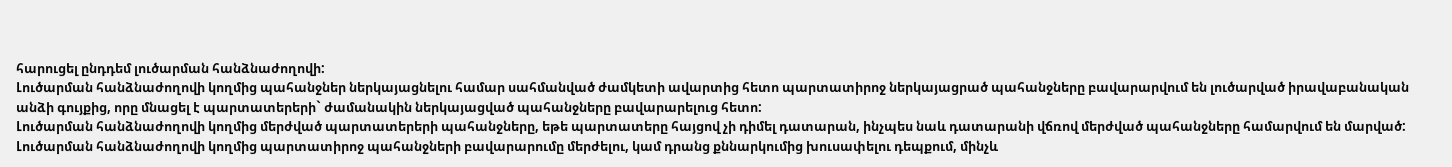հարուցել ընդդեմ լուծարման հանձնաժողովի:
Լուծարման հանձնաժողովի կողմից պահանջներ ներկայացնելու համար սահմանված ժամկետի ավարտից հետո պարտատիրոջ ներկայացրած պահանջները բավարարվում են լուծարված իրավաբանական անձի գույքից, որը մնացել է պարտատերերի` ժամանակին ներկայացված պահանջները բավարարելուց հետո:
Լուծարման հանձնաժողովի կողմից մերժված պարտատերերի պահանջները, եթե պարտատերը հայցով չի դիմել դատարան, ինչպես նաև դատարանի վճռով մերժված պահանջները համարվում են մարված:
Լուծարման հանձնաժողովի կողմից պարտատիրոջ պահանջների բավարարումը մերժելու, կամ դրանց քննարկումից խուսափելու դեպքում, մինչև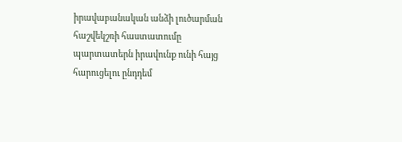իրավաբանական անձի լուծարման հաշվեկշռի հաստատումը պարտատերն իրավունք ունի հայց հարուցելու ընդդեմ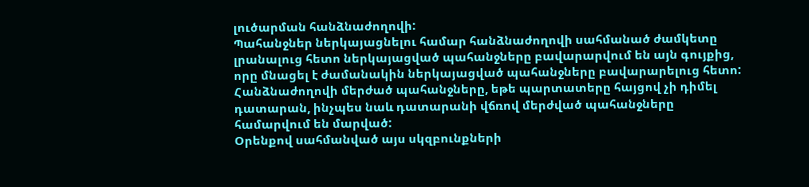լուծարման հանձնաժողովի:
Պահանջներ ներկայացնելու համար հանձնաժողովի սահմանած ժամկետը լրանալուց հետո ներկայացված պահանջները բավարարվում են այն գույքից, որը մնացել է ժամանակին ներկայացված պահանջները բավարարելուց հետո:
Հանձնաժողովի մերժած պահանջները, եթե պարտատերը հայցով չի դիմել դատարան, ինչպես նաև դատարանի վճռով մերժված պահանջները համարվում են մարված:
Օրենքով սահմանված այս սկզբունքների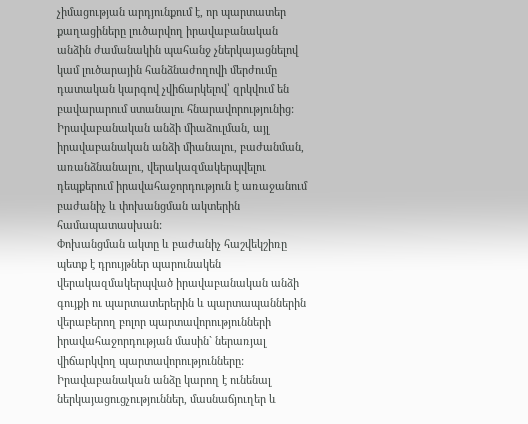չիմացության արդյունքում է, որ պարտատեր քաղացիները լուծարվող իրավաբանական անձին ժամանակին պահանջ չներկայացնելով կամ լուծարային հանձնաժողովի մերժումը դատական կարգով չվիճարկելով՝ զրկվում են բավարարում ստանալու հնարավորությունից:
Իրավաբանական անձի միաձուլման, այլ իրավաբանական անձի միանալու, բաժանման, առանձնանալու, վերակազմակերպվելու դեպքերում իրավահաջորդություն է առաջանում բաժանիչ և փոխանցման ակտերին համապատասխան:
Փոխանցման ակտը և բաժանիչ հաշվեկշիռը պետք է դրույթներ պարունակեն վերակազմակերպված իրավաբանական անձի գույքի ու պարտատերերին և պարտապաններին վերաբերող բոլոր պարտավորությունների իրավահաջորդության մասին` ներառյալ վիճարկվող պարտավորությունները:
Իրավաբանական անձը կարող է ունենալ ներկայացուցչություններ, մասնաճյուղեր և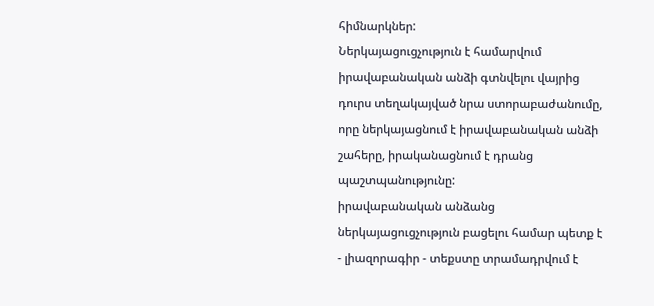հիմնարկներ:
Ներկայացուցչություն է համարվում իրավաբանական անձի գտնվելու վայրից դուրս տեղակայված նրա ստորաբաժանումը, որը ներկայացնում է իրավաբանական անձի շահերը, իրականացնում է դրանց պաշտպանությունը:
իրավաբանական անձանց ներկայացուցչություն բացելու համար պետք է
- լիազորագիր - տեքստը տրամադրվում է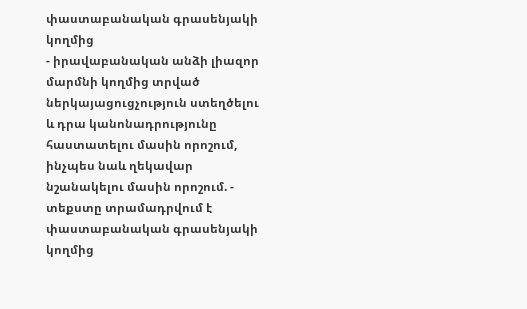փաստաբանական գրասենյակի կողմից
- իրավաբանական անձի լիազոր մարմնի կողմից տրված ներկայացուցչություն ստեղծելու և դրա կանոնադրությունը հաստատելու մասին որոշում, ինչպես նաև ղեկավար նշանակելու մասին որոշում. - տեքստը տրամադրվում է փաստաբանական գրասենյակի կողմից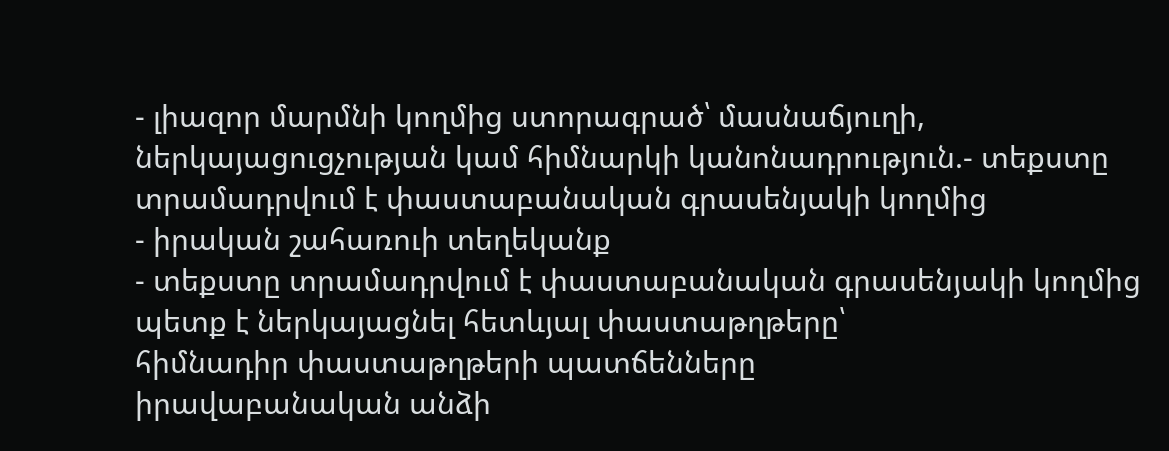- լիազոր մարմնի կողմից ստորագրած՝ մասնաճյուղի, ներկայացուցչության կամ հիմնարկի կանոնադրություն.- տեքստը տրամադրվում է փաստաբանական գրասենյակի կողմից
- իրական շահառուի տեղեկանք
- տեքստը տրամադրվում է փաստաբանական գրասենյակի կողմից
պետք է ներկայացնել հետևյալ փաստաթղթերը՝
հիմնադիր փաստաթղթերի պատճենները
իրավաբանական անձի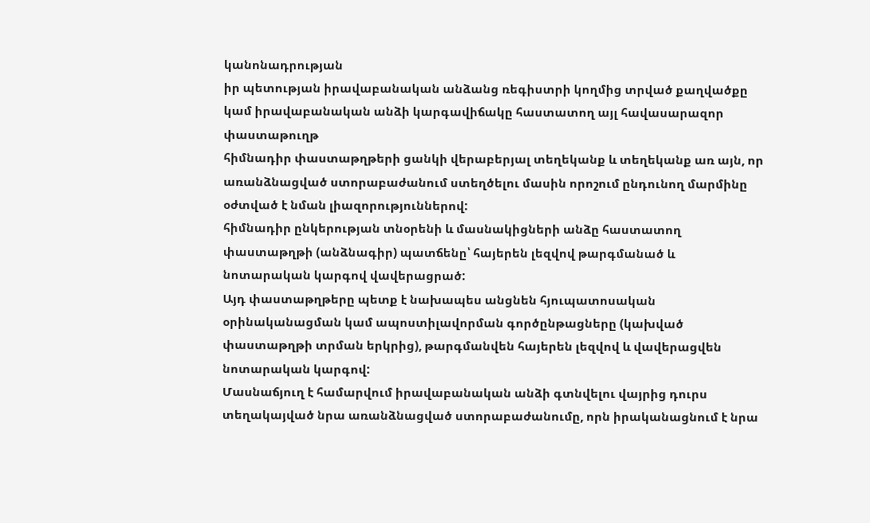կանոնադրության
իր պետության իրավաբանական անձանց ռեգիստրի կողմից տրված քաղվածքը կամ իրավաբանական անձի կարգավիճակը հաստատող այլ հավասարազոր փաստաթուղթ
հիմնադիր փաստաթղթերի ցանկի վերաբերյալ տեղեկանք և տեղեկանք առ այն, որ առանձնացված ստորաբաժանում ստեղծելու մասին որոշում ընդունող մարմինը օժտված է նման լիազորություններով:
հիմնադիր ընկերության տնօրենի և մասնակիցների անձը հաստատող փաստաթղթի (անձնագիր) պատճենը՝ հայերեն լեզվով թարգմանած և նոտարական կարգով վավերացրած:
Այդ փաստաթղթերը պետք է նախապես անցնեն հյուպատոսական օրինականացման կամ ապոստիլավորման գործընթացները (կախված փաստաթղթի տրման երկրից), թարգմանվեն հայերեն լեզվով և վավերացվեն նոտարական կարգով:
Մասնաճյուղ է համարվում իրավաբանական անձի գտնվելու վայրից դուրս տեղակայված նրա առանձնացված ստորաբաժանումը, որն իրականացնում է նրա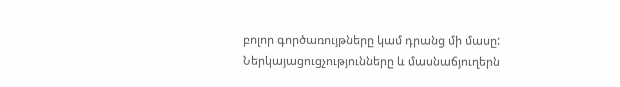բոլոր գործառույթները կամ դրանց մի մասը:
Ներկայացուցչությունները և մասնաճյուղերն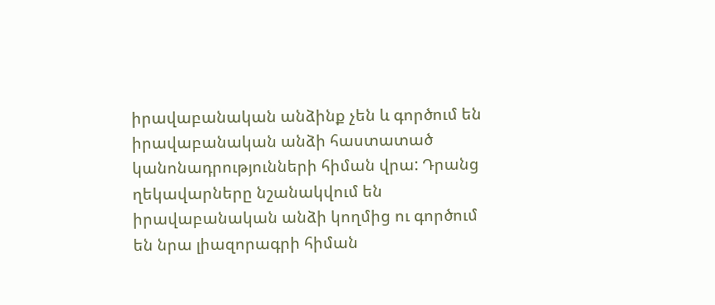իրավաբանական անձինք չեն և գործում են իրավաբանական անձի հաստատած կանոնադրությունների հիման վրա: Դրանց ղեկավարները նշանակվում են իրավաբանական անձի կողմից ու գործում են նրա լիազորագրի հիման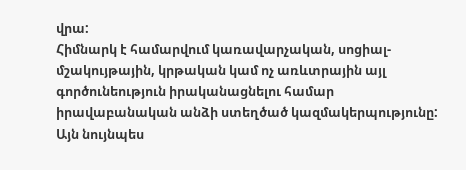վրա:
Հիմնարկ է համարվում կառավարչական, սոցիալ-մշակույթային, կրթական կամ ոչ առևտրային այլ գործունեություն իրականացնելու համար իրավաբանական անձի ստեղծած կազմակերպությունը: Այն նույնպես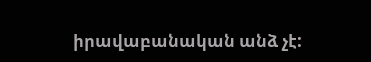իրավաբանական անձ չէ: